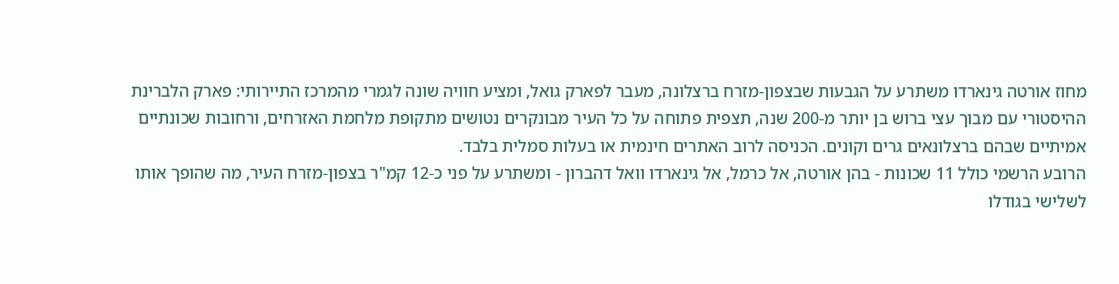מחוז אורטה גינארדו משתרע על הגבעות שבצפון-מזרח ברצלונה, מעבר לפארק גואל, ומציע חוויה שונה לגמרי מהמרכז התיירותי: פארק הלברינת ההיסטורי עם מבוך עצי ברוש בן יותר מ-200 שנה, תצפית פתוחה על כל העיר מבונקרים נטושים מתקופת מלחמת האזרחים, ורחובות שכונתיים אמיתיים שבהם ברצלונאים גרים וקונים. הכניסה לרוב האתרים חינמית או בעלות סמלית בלבד.
הרובע הרשמי כולל 11 שכונות - בהן אורטה, אל כרמל, אל גינארדו וואל דהברון - ומשתרע על פני כ-12 קמ"ר בצפון-מזרח העיר, מה שהופך אותו לשלישי בגודלו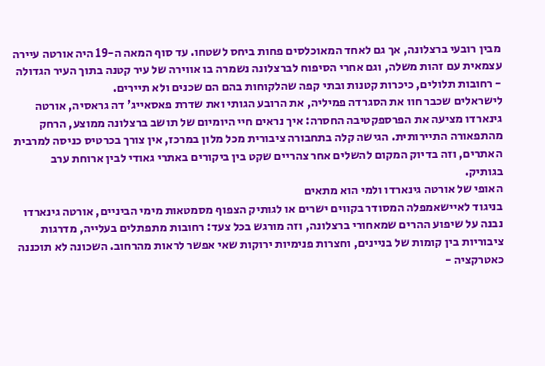מבין רובעי ברצלונה, אך גם לאחד המאוכלסים פחות ביחס לשטחו. עד סוף המאה ה-19 היה אורטה עיירה עצמאית עם זהות משלה, וגם אחרי הסיפוח לברצלונה נשמרה בו אווירה של עיר קטנה בתוך העיר הגדולה - רחובות תלולים, כיכרות קטנות ובתי קפה שהלקוחות בהם הם שכנים ולא תיירים.
לישראלים שכבר חוו את הסגרדה פמיליה, את הרובע הגותי ואת שדרת פאסאייג' דה גראסיה, אורטה גינארדו מציעה את הפרספקטיבה החסרה: איך נראים חיי היומיום של תושב ברצלונה ממוצע, הרחק מהתפאורה התיירותית. הגישה קלה בתחבורה ציבורית מכל מלון במרכז, אין צורך בכרטיס כניסה למרבית האתרים, וזה בדיוק המקום להשלים אחר צהריים שקט בין ביקורים באתרי גאודי לבין ארוחת ערב בגותיק.
האופי של אורטה גינארדו ולמי הוא מתאים
בניגוד לאיישאמפלה המסודר בקווים ישרים או לגותיק הצפוף מסמטאות מימי הביניים, אורטה גינארדו נבנה על שיפוע ההרים שמאחורי ברצלונה, וזה מורגש בכל צעד: רחובות מתפתלים בעלייה, מדרגות ציבוריות בין קומות של בניינים, וחצרות פנימיות ירוקות שאי אפשר לראות מהרחוב. השכונה לא תוכננה כאטרקציה -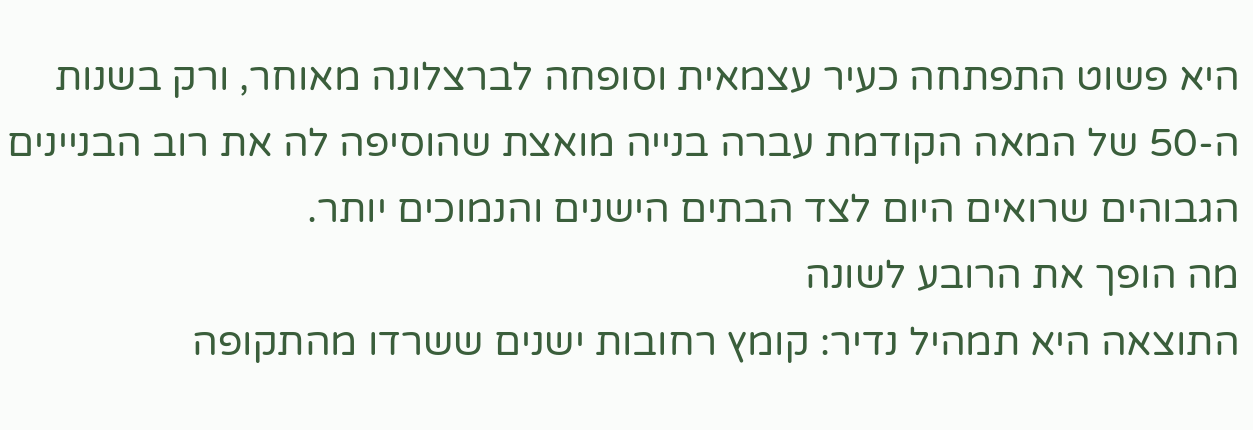היא פשוט התפתחה כעיר עצמאית וסופחה לברצלונה מאוחר, ורק בשנות ה-50 של המאה הקודמת עברה בנייה מואצת שהוסיפה לה את רוב הבניינים הגבוהים שרואים היום לצד הבתים הישנים והנמוכים יותר.
מה הופך את הרובע לשונה
התוצאה היא תמהיל נדיר: קומץ רחובות ישנים ששרדו מהתקופה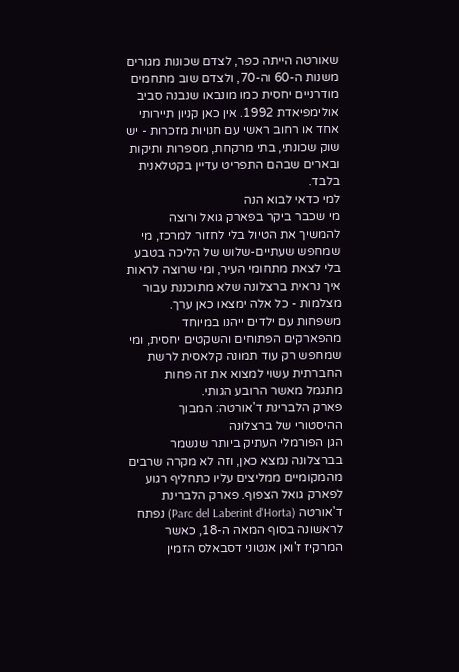שאורטה הייתה כפר, לצדם שכונות מגורים משנות ה-60 וה-70, ולצדם שוב מתחמים מודרניים יחסית כמו מונבאו שנבנה סביב אולימפיאדת 1992. אין כאן קניון תיירותי אחד או רחוב ראשי עם חנויות מזכרות - יש שוק שכונתי, בתי מרקחת, מספרות ותיקות ובארים שבהם התפריט עדיין בקטלאנית בלבד.
למי כדאי לבוא הנה
מי שכבר ביקר בפארק גואל ורוצה להמשיך את הטיול בלי לחזור למרכז, מי שמחפש שעתיים-שלוש של הליכה בטבע בלי לצאת מתחומי העיר, ומי שרוצה לראות איך נראית ברצלונה שלא מתוכננת עבור מצלמות - כל אלה ימצאו כאן ערך. משפחות עם ילדים ייהנו במיוחד מהפארקים הפתוחים והשקטים יחסית, ומי שמחפש רק עוד תמונה קלאסית לרשת החברתית עשוי למצוא את זה פחות מתגמל מאשר הרובע הגותי.
פארק הלברינת ד'אורטה: המבוך ההיסטורי של ברצלונה
הגן הפורמלי העתיק ביותר שנשמר בברצלונה נמצא כאן, וזה לא מקרה שרבים מהמקומיים ממליצים עליו כתחליף רגוע לפארק גואל הצפוף. פארק הלברינת ד'אורטה (Parc del Laberint d'Horta) נפתח לראשונה בסוף המאה ה-18, כאשר המרקיז ז'ואן אנטוני דסבאלס הזמין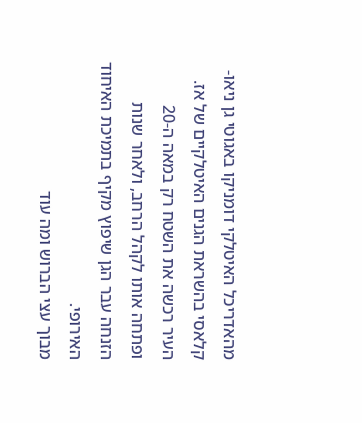מהאדריכל האיטלקי דומניקו באגוטי גן ניאו-קלאסי בהשראת הגנים האיטלקיים של אז. העיר רכשה את השטח רק במאה ה-20 ופתחה אותו לקהל הרחב, ולאחר שנות הזנחה עבר הגן שיפוץ מקיף בתמיכת האיחוד האירופי.
מבוך עצי הברוש ומה עוד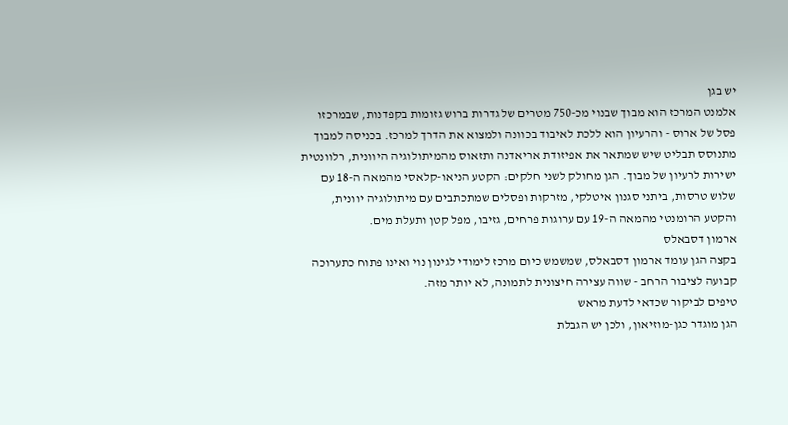יש בגן
אלמנט המרכז הוא מבוך שבנוי מכ-750 מטרים של גדרות ברוש גזומות בקפדנות, שבמרכזו פסל של ארוס - והרעיון הוא ללכת לאיבוד בכוונה ולמצוא את הדרך למרכז. בכניסה למבוך מתנוסס תבליט שיש שמתאר את אפיזודת אריאדנה ותזאוס מהמיתולוגיה היוונית, רלוונטית ישירות לרעיון של מבוך. הגן מחולק לשני חלקים: הקטע הניאו-קלאסי מהמאה ה-18 עם שלוש טרסות, ביתני סגנון איטלקי, מזרקות ופסלים שמתכתבים עם מיתולוגיה יוונית, והקטע הרומנטי מהמאה ה-19 עם ערוגות פרחים, גזיבו, מפל קטן ותעלת מים.
ארמון דסבאלס
בקצה הגן עומד ארמון דסבאלס, שמשמש כיום מרכז לימודי לגינון נוי ואינו פתוח כתערוכה קבועה לציבור הרחב - שווה עצירה חיצונית לתמונה, לא יותר מזה.
טיפים לביקור שכדאי לדעת מראש
הגן מוגדר כגן-מוזיאון, ולכן יש הגבלת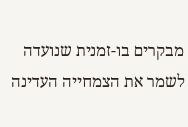מבקרים בו-זמנית שנועדה לשמר את הצמחייה העדינה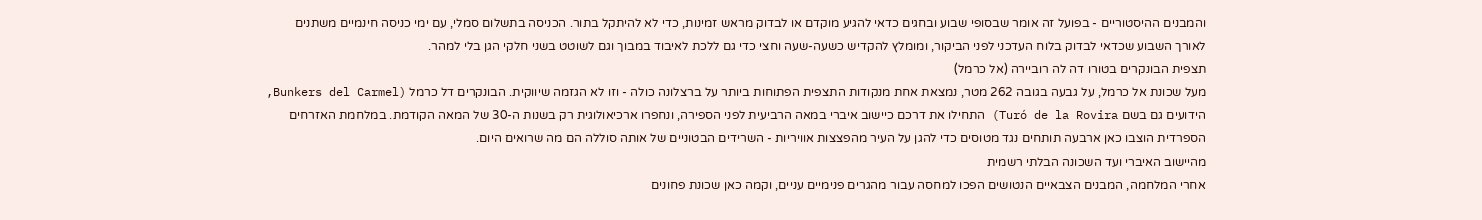והמבנים ההיסטוריים - בפועל זה אומר שבסופי שבוע ובחגים כדאי להגיע מוקדם או לבדוק מראש זמינות, כדי לא להיתקל בתור. הכניסה בתשלום סמלי, עם ימי כניסה חינמיים משתנים לאורך השבוע שכדאי לבדוק בלוח העדכני לפני הביקור, ומומלץ להקדיש כשעה-שעה וחצי כדי גם ללכת לאיבוד במבוך וגם לשוטט בשני חלקי הגן בלי למהר.
תצפית הבונקרים בטורו דה לה רוביירה (אל כרמל)
מעל שכונת אל כרמל, על גבעה בגובה 262 מטר, נמצאת אחת מנקודות התצפית הפתוחות ביותר על ברצלונה כולה - וזו לא הגזמה שיווקית. הבונקרים דל כרמל (Bunkers del Carmel, הידועים גם בשם Turó de la Rovira) התחילו את דרכם כיישוב איברי במאה הרביעית לפני הספירה, ונחפרו ארכיאולוגית רק בשנות ה-30 של המאה הקודמת. במלחמת האזרחים הספרדית הוצבו כאן ארבעה תותחים נגד מטוסים כדי להגן על העיר מהפצצות אוויריות - השרידים הבטוניים של אותה סוללה הם מה שרואים היום.
מהיישוב האיברי ועד השכונה הבלתי רשמית
אחרי המלחמה, המבנים הצבאיים הנטושים הפכו למחסה עבור מהגרים פנימיים עניים, וקמה כאן שכונת פחונים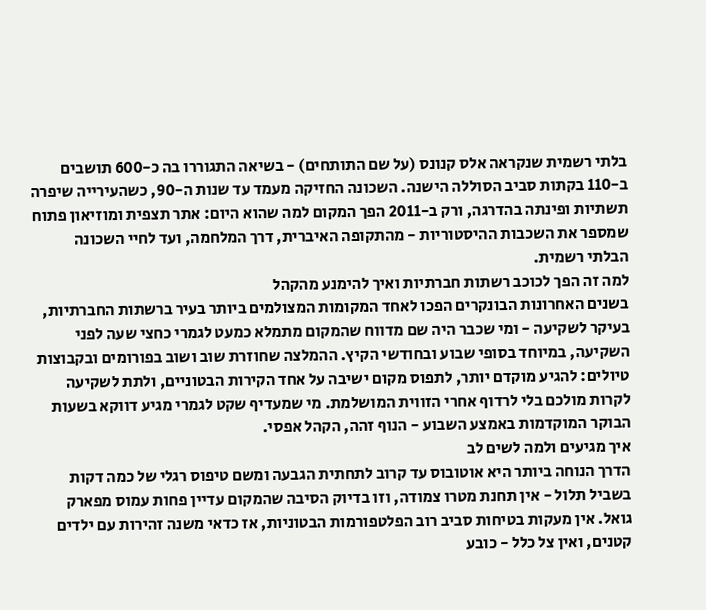בלתי רשמית שנקראה אלס קנונס (על שם התותחים) - בשיאה התגוררו בה כ-600 תושבים ב-110 בקתות סביב הסוללה הישנה. השכונה החזיקה מעמד עד שנות ה-90, כשהעירייה שיפרה תשתיות ופינתה בהדרגה, ורק ב-2011 הפך המקום למה שהוא היום: אתר תצפית ומוזיאון פתוח שמספר את השכבות ההיסטוריות - מהתקופה האיברית, דרך המלחמה, ועד לחיי השכונה הבלתי רשמית.
למה זה הפך לכוכב רשתות חברתיות ואיך להימנע מהקהל
בשנים האחרונות הבונקרים הפכו לאחד המקומות המצולמים ביותר בעיר ברשתות החברתיות, בעיקר לשקיעה - ומי שכבר היה שם מדווח שהמקום מתמלא כמעט לגמרי כחצי שעה לפני השקיעה, במיוחד בסופי שבוע ובחודשי הקיץ. ההמלצה שחוזרת שוב ושוב בפורומים ובקבוצות טיולים: להגיע מוקדם יותר, לתפוס מקום ישיבה על אחד הקירות הבטוניים, ולתת לשקיעה לקרות מולכם בלי לרדוף אחרי הזווית המושלמת. מי שמעדיף שקט לגמרי מגיע דווקא בשעות הבוקר המוקדמות באמצע השבוע - הנוף זהה, הקהל אפסי.
איך מגיעים ולמה לשים לב
הדרך הנוחה ביותר היא אוטובוס עד קרוב לתחתית הגבעה ומשם טיפוס רגלי של כמה דקות בשביל תלול - אין תחנת מטרו צמודה, וזו בדיוק הסיבה שהמקום עדיין פחות עמוס מפארק גואל. אין מעקות בטיחות סביב רוב הפלטפורמות הבטוניות, אז כדאי משנה זהירות עם ילדים קטנים, ואין צל כלל - כובע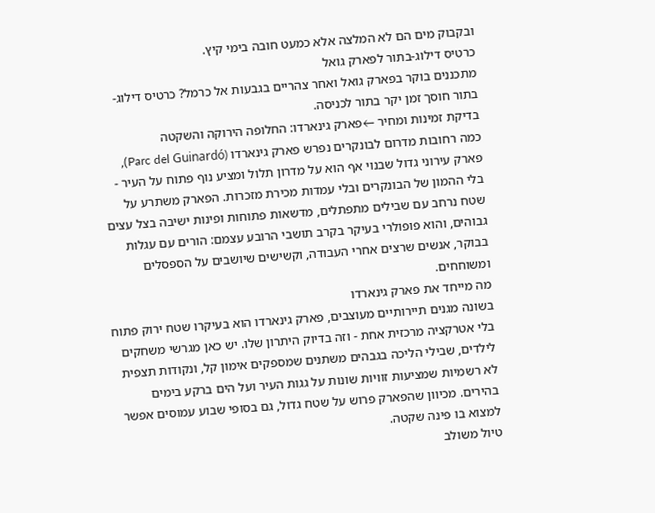ובקבוק מים הם לא המלצה אלא כמעט חובה בימי קיץ.
כרטיס דילוג-בתור לפארק גואל
מתכננים בוקר בפארק גואל ואחר צהריים בגבעות אל כרמל? כרטיס דילוג-בתור חוסך זמן יקר בתור לכניסה.
בדיקת זמינות ומחיר ←פארק גינארדו: החלופה הירוקה והשקטה
כמה רחובות מדרום לבונקרים נפרש פארק גינארדו (Parc del Guinardó), פארק עירוני גדול שבנוי אף הוא על מדרון תלול ומציע נוף פתוח על העיר - בלי ההמון של הבונקרים ובלי עמדות מכירת מזכרות. הפארק משתרע על שטח נרחב עם שבילים מתפתלים, מדשאות פתוחות ופינות ישיבה בצל עצים גבוהים, והוא פופולרי בעיקר בקרב תושבי הרובע עצמם: הורים עם עגלות בבוקר, אנשים שרצים אחרי העבודה, וקשישים שיושבים על הספסלים ומשוחחים.
מה מייחד את פארק גינארדו
בשונה מגנים תיירותיים מעוצבים, פארק גינארדו הוא בעיקרו שטח ירוק פתוח בלי אטרקציה מרכזית אחת - וזה בדיוק היתרון שלו. יש כאן מגרשי משחקים לילדים, שבילי הליכה בגבהים משתנים שמספקים אימון קל, ונקודות תצפית לא רשמיות שמציעות זוויות שונות על גגות העיר ועל הים ברקע בימים בהירים. מכיוון שהפארק פרוש על שטח גדול, גם בסופי שבוע עמוסים אפשר למצוא בו פינה שקטה.
טיול משולב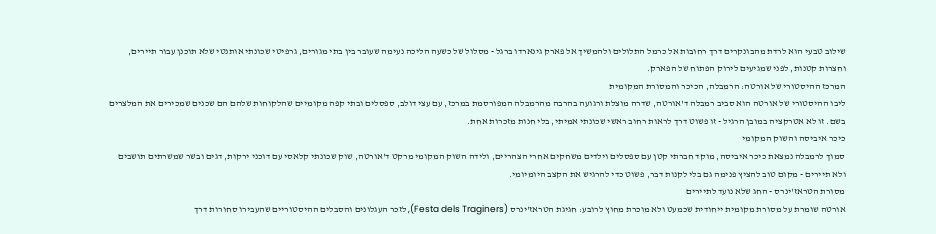שילוב טבעי הוא לרדת מהבונקרים דרך רחובות אל כרמל התלולים ולהמשיך אל פארק גינארדו ברגל - מסלול של כשעה הליכה נעימה שעובר בין בתי מגורים, גרפיטי שכונתי אותנטי שלא תוכנן עבור תיירים, וחצרות קטנות, לפני שמגיעים לירוק הפתוח של הפארק.
המרכז ההיסטורי של אורטה: הרמבלה, הכיכר והמסורת המקומית
ליבו ההיסטורי של אורטה הוא סביב רמבלה ד'אורטה, שדרה מוצלת ורגועה בהרבה מהרמבלה המפורסמת במרכז, עם עצי דולב, ספסלים ובתי קפה מקומיים שהלקוחות שלהם הם שכנים שמכירים את המלצרים בשם. זו לא אטרקציה במובן הרגיל - זו פשוט דרך לראות רחוב ראשי שכונתי אמיתי, בלי חנות מזכרות אחת.
כיכר איביסה והשוק המקומי
סמוך לרמבלה נמצאת כיכר איביסה, מוקד חברתי קטן עם ספסלים וילדים משחקים אחרי הצהריים, ולידה השוק המקומי מרקט ד'אורטה, שוק שכונתי קלאסי עם דוכני ירקות, דגים ובשר שמשרתים תושבים ולא תיירים - מקום טוב להציץ פנימה גם בלי לקנות דבר, פשוט כדי להרגיש את הקצב היומיומי.
מסורת הטראז'ינרס - החג שלא נועד לתיירים
אורטה שומרת על מסורת מקומית ייחודית שכמעט ולא מוכרת מחוץ לרובע: חגיגת הטראז'ינרס (Festa dels Traginers), לזכר העגלונים והסבלים ההיסטוריים שהעבירו סחורות דרך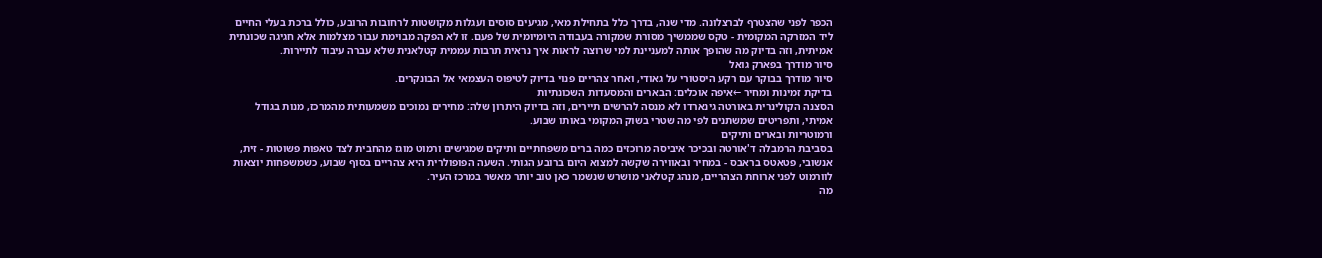הכפר לפני שהצטרף לברצלונה. מדי שנה, בדרך כלל בתחילת מאי, מגיעים סוסים ועגלות מקושטות לרחובות הרובע, כולל ברכת בעלי החיים ליד המזרקה המקומית - טקס שממשיך מסורת שמקורה בעבודה היומיומית של פעם. זו לא הפקה מבוימת עבור מצלמות אלא חגיגה שכונתית אמיתית, וזה בדיוק מה שהופך אותה למעניינת למי שרוצה לראות איך נראית תרבות עממית קטלאנית שלא עברה עיבוד לתיירות.
סיור מודרך בפארק גואל
סיור מודרך בבוקר עם רקע היסטורי על גאודי, ואחר צהריים פנוי בדיוק לטיפוס העצמאי אל הבונקרים.
בדיקת זמינות ומחיר ←איפה אוכלים: הבארים והמסעדות השכונתיות
הסצנה הקולינרית באורטה גינארדו לא מנסה להרשים תיירים, וזה בדיוק היתרון שלה: מחירים נמוכים משמעותית מהמרכז, מנות בגודל אמיתי, ותפריטים שמשתנים לפי מה שטרי בשוק המקומי באותו שבוע.
ורמוטריות ובארים ותיקים
בסביבת הרמבלה ד'אורטה ובכיכר איביסה מרוכזים כמה ברים משפחתיים ותיקים שמגישים ורמוט מוגז מהחבית לצד טאפות פשוטות - זית, אנשובי, פטאטס בראבס - במחיר ובאווירה שקשה למצוא היום ברובע הגותי. השעה הפופולרית היא צהריים בסוף שבוע, כשמשפחות יוצאות לוורמוט לפני ארוחת הצהריים, מנהג קטלאני מושרש שנשמר כאן טוב יותר מאשר במרכז העיר.
מה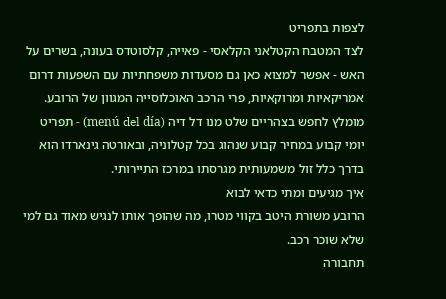לצפות בתפריט
לצד המטבח הקטלאני הקלאסי - פאייה, קלסוטדס בעונה, בשרים על האש - אפשר למצוא כאן גם מסעדות משפחתיות עם השפעות דרום אמריקאיות ומרוקאיות, פרי הרכב האוכלוסייה המגוון של הרובע. מומלץ לחפש בצהריים שלט מנו דל דיה (menú del día) - תפריט יומי קבוע במחיר קבוע שנהוג בכל קטלוניה, ובאורטה גינארדו הוא בדרך כלל זול משמעותית מגרסתו במרכז התיירותי.
איך מגיעים ומתי כדאי לבוא
הרובע משורת היטב בקווי מטרו, מה שהופך אותו לנגיש מאוד גם למי שלא שוכר רכב.
תחבורה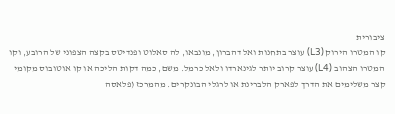ציבורית
קו המטרו הירוק (L3) עוצר בתחנות ואל דהברון, מונבאו, לה סאלוט ופנדיטס בקצה הצפוני של הרובע, וקו המטרו הצהוב (L4) עוצר קרוב יותר לגינארדו ולאל כרמל. משם, כמה דקות הליכה או קו אוטובוס מקומי קצר משלימים את הדרך לפארק הלברינת או לרגלי הבונקרים. מהמרכז (פלאסה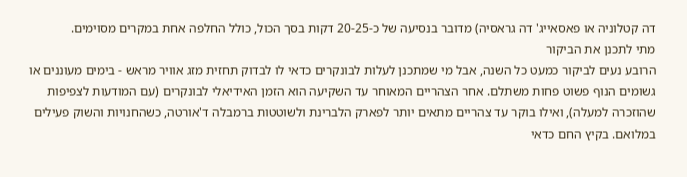דה קטלוניה או פאסאייג' דה גראסיה) מדובר בנסיעה של כ-20-25 דקות בסך הכול, כולל החלפה אחת במקרים מסוימים.
מתי לתכנן את הביקור
הרובע נעים לביקור כמעט כל השנה, אבל מי שמתכנן לעלות לבונקרים כדאי לו לבדוק תחזית מזג אוויר מראש - בימים מעוננים או גשומים הנוף פשוט פחות משתלם. אחר הצהריים המאוחר עד השקיעה הוא הזמן האידיאלי לבונקרים (עם המודעות לצפיפות שהוזכרה למעלה), ואילו בוקר עד צהריים מתאים יותר לפארק הלברינת ולשוטטות ברמבלה ד'אורטה, כשהחנויות והשוק פעילים במלואם. בקיץ החם כדאי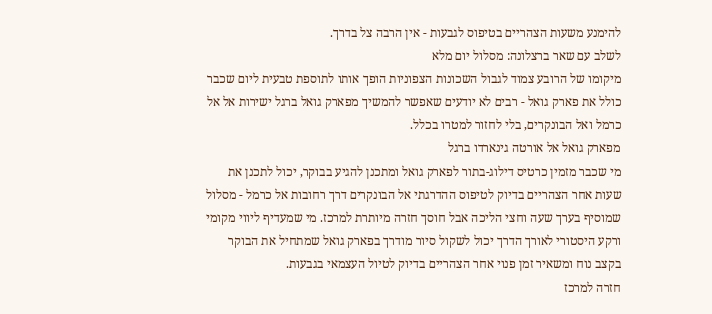להימנע משעות הצהריים בטיפוס לגבעות - אין הרבה צל בדרך.
לשלב עם שאר ברצלונה: מסלול יום מלא
מיקומו של הרובע צמוד לגבול השכונות הצפוניות הופך אותו לתוספת טבעית ליום שכבר כולל את פארק גואל - רבים לא יודעים שאפשר להמשיך מפארק גואל ברגל ישירות אל אל כרמל ואל הבונקרים, בלי לחזור למטרו בכלל.
מפארק גואל אל אורטה גינארדו ברגל
מי שכבר מזמין כרטיס דילוג-בתור לפארק גואל ומתכנן להגיע בבוקר, יכול לתכנן את שעות אחר הצהריים בדיוק לטיפוס ההדרגתי אל הבונקרים דרך רחובות אל כרמל - מסלול שמוסיף בערך שעה וחצי הליכה אבל חוסך חזרה מיותרת למרכז. מי שמעדיף ליווי מקומי ורקע היסטורי לאורך הדרך יכול לשקול סיור מודרך בפארק גואל שמתחיל את הבוקר בקצב נוח ומשאיר זמן פנוי אחר הצהריים בדיוק לטיול העצמאי בגבעות.
חזרה למרכז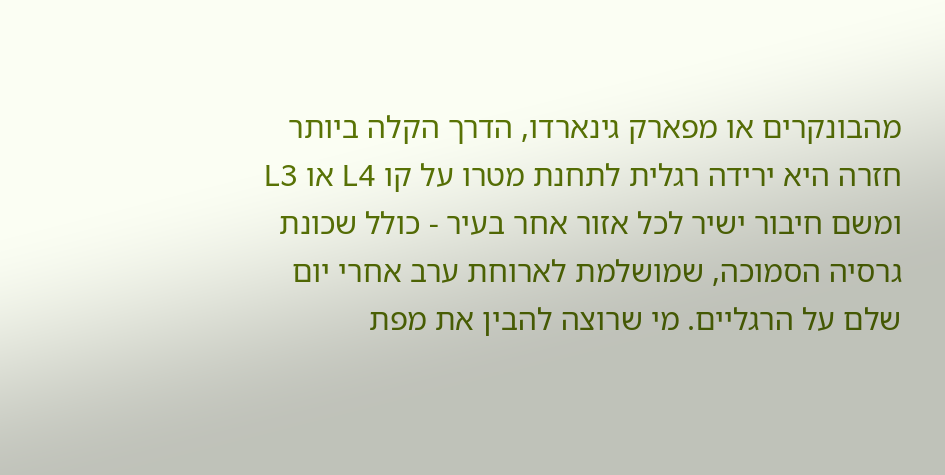מהבונקרים או מפארק גינארדו, הדרך הקלה ביותר חזרה היא ירידה רגלית לתחנת מטרו על קו L4 או L3 ומשם חיבור ישיר לכל אזור אחר בעיר - כולל שכונת גרסיה הסמוכה, שמושלמת לארוחת ערב אחרי יום שלם על הרגליים. מי שרוצה להבין את מפת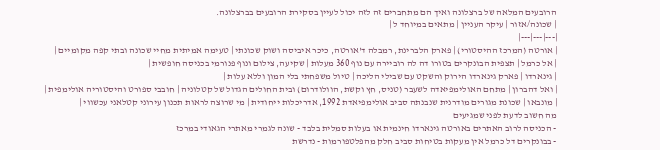הרובעים המלאה של ברצלונה ואיך הם מתחברים זה לזה יכול לעיין בסקירת הרובעים בברצלונה.
| שכונה/אזור | עיקר העניין | מתאים במיוחד ל |
|---|---|---|
| אורטה (המרכז ההיסטורי) | פארק הלברינת, רמבלה ד'אורטה, כיכר איביסה ושוק שכונתי | טעימה אמיתית מחיי שכונה ובתי קפה מקומיים |
| אל כרמל | תצפית הבונקרים בטורו דה לה רוביירה עם נוף 360 מעלות | שקיעה, צילום ונוף פנורמי בכניסה חופשית |
| גינארדו | פארק גינארדו הירוק והשקט עם שבילי הליכה | טיול משפחתי בלי המון וללא עלות |
| ואל דהברון | מתחם האולימפיאדה לשעבר (טניס, חץ וקשת, הוולודרום) ובית החולים הגדול של קטלוניה | חובבי ספורט והיסטוריה אולימפית |
| מונבאו | שכונת מגורים מודרנית שנבנתה סביב אולימפיאדת 1992, אדריכלות ייחודית | מי שרוצה לראות תכנון עירוני קטלאני עכשווי |
מה חשוב לדעת לפני שמגיעים
- הכניסה לרוב האתרים באורטה גינארדו חינמית או בעלות סמלית בלבד - שונה לגמרי מאתרי הגאודי במרכז
- בבונקרים דל כרמל אין מעקות בטיחות סביב חלק מהפלטפורמות - נדרשת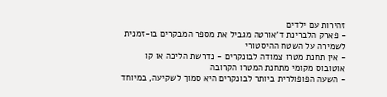זהירות עם ילדים
- פארק הלברינת ד'אורטה מגביל את מספר המבקרים בו-זמנית לשמירה על השטח ההיסטורי
- אין תחנת מטרו צמודה לבונקרים - נדרשת הליכה או קו אוטובוס מקומי מתחנת המטרו הקרובה
- השעה הפופולרית ביותר לבונקרים היא סמוך לשקיעה, במיוחד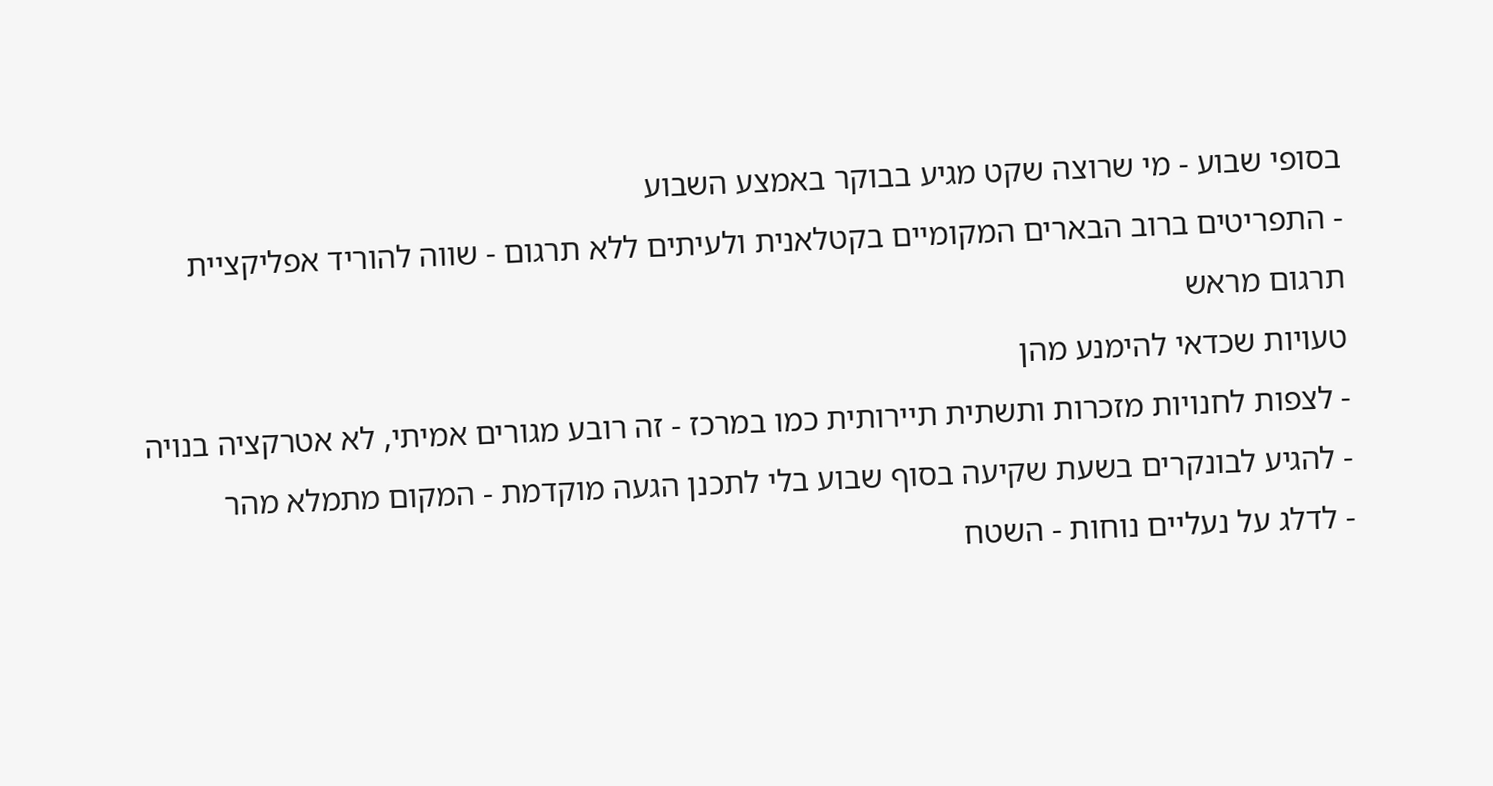בסופי שבוע - מי שרוצה שקט מגיע בבוקר באמצע השבוע
- התפריטים ברוב הבארים המקומיים בקטלאנית ולעיתים ללא תרגום - שווה להוריד אפליקציית תרגום מראש
טעויות שכדאי להימנע מהן
- לצפות לחנויות מזכרות ותשתית תיירותית כמו במרכז - זה רובע מגורים אמיתי, לא אטרקציה בנויה
- להגיע לבונקרים בשעת שקיעה בסוף שבוע בלי לתכנן הגעה מוקדמת - המקום מתמלא מהר
- לדלג על נעליים נוחות - השטח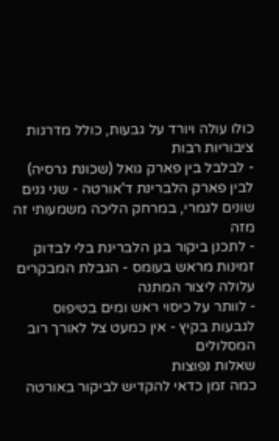כולו עולה ויורד על גבעות, כולל מדרגות ציבוריות רבות
- לבלבל בין פארק גואל (שכונת גרסיה) לבין פארק הלברינת ד'אורטה - שני גנים שונים לגמרי, במרחק הליכה משמעותי זה מזה
- לתכנן ביקור בגן הלברינת בלי לבדוק זמינות מראש בעומס - הגבלת המבקרים עלולה ליצור המתנה
- לוותר על כיסוי ראש ומים בטיפוס לגבעות בקיץ - אין כמעט צל לאורך רוב המסלולים
שאלות נפוצות
כמה זמן כדאי להקדיש לביקור באורטה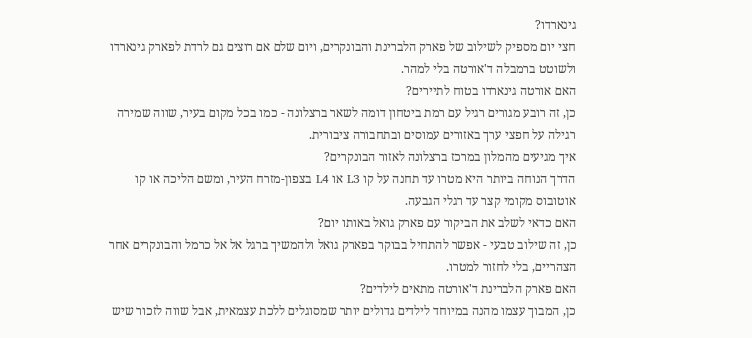גינארדו?
חצי יום מספיק לשילוב של פארק הלברינת והבונקרים, ויום שלם אם רוצים גם לרדת לפארק גינארדו ולשוטט ברמבלה ד'אורטה בלי למהר.
האם אורטה גינארדו בטוח לתיירים?
כן, זה רובע מגורים רגיל עם רמת ביטחון דומה לשאר ברצלונה - כמו בכל מקום בעיר, שווה שמירה רגילה על חפצי ערך באזורים עמוסים ובתחבורה ציבורית.
איך מגיעים מהמלון במרכז ברצלונה לאזור הבונקרים?
הדרך הנוחה ביותר היא מטרו עד תחנה על קו L3 או L4 בצפון-מזרח העיר, ומשם הליכה או קו אוטובוס מקומי קצר עד רגלי הגבעה.
האם כדאי לשלב את הביקור עם פארק גואל באותו יום?
כן, זה שילוב טבעי - אפשר להתחיל בבוקר בפארק גואל ולהמשיך ברגל אל אל כרמל והבונקרים אחר הצהריים, בלי לחזור למטרו.
האם פארק הלברינת ד'אורטה מתאים לילדים?
כן, המבוך עצמו מהנה במיוחד לילדים גדולים יותר שמסוגלים ללכת עצמאית, אבל שווה לזכור שיש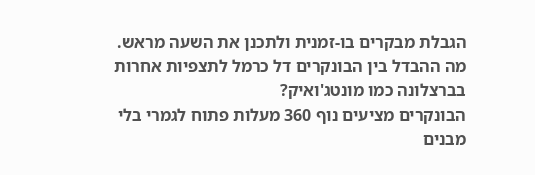הגבלת מבקרים בו-זמנית ולתכנן את השעה מראש.
מה ההבדל בין הבונקרים דל כרמל לתצפיות אחרות בברצלונה כמו מונטג'ואיק?
הבונקרים מציעים נוף 360 מעלות פתוח לגמרי בלי מבנים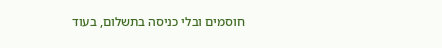חוסמים ובלי כניסה בתשלום, בעוד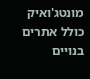מונטג'ואיק כולל אתרים בנויים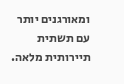ומאורגנים יותר עם תשתית תיירותית מלאה.